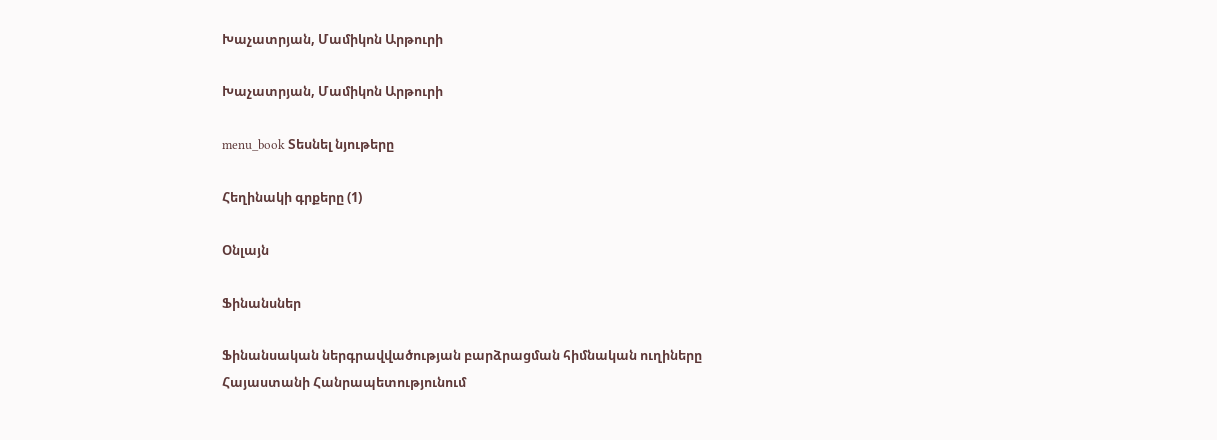Խաչատրյան, Մամիկոն Արթուրի

Խաչատրյան, Մամիկոն Արթուրի

menu_book Տեսնել նյութերը

Հեղինակի գրքերը (1)

Օնլայն

Ֆինանսներ

Ֆինանսական ներգրավվածության բարձրացման հիմնական ուղիները Հայաստանի Հանրապետությունում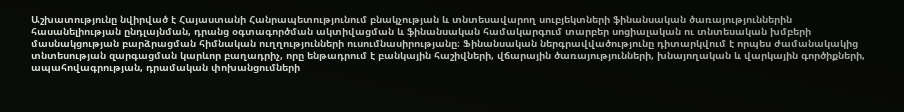Աշխատությունը նվիրված է Հայաստանի Հանրապետությունում բնակչության և տնտեսավարող սուբյեկտների ֆինանսական ծառայություններին հասանելիության ընդլայնման, դրանց օգտագործման ակտիվացման և ֆինանսական համակարգում տարբեր սոցիալական ու տնտեսական խմբերի մասնակցության բարձրացման հիմնական ուղղությունների ուսումնասիրությանը։ Ֆինանսական ներգրավվածությունը դիտարկվում է որպես ժամանակակից տնտեսության զարգացման կարևոր բաղադրիչ, որը ենթադրում է բանկային հաշիվների, վճարային ծառայությունների, խնայողական և վարկային գործիքների, ապահովագրության, դրամական փոխանցումների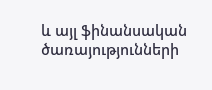և այլ ֆինանսական ծառայությունների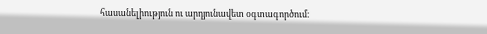հասանելիություն ու արդյունավետ օգտագործում։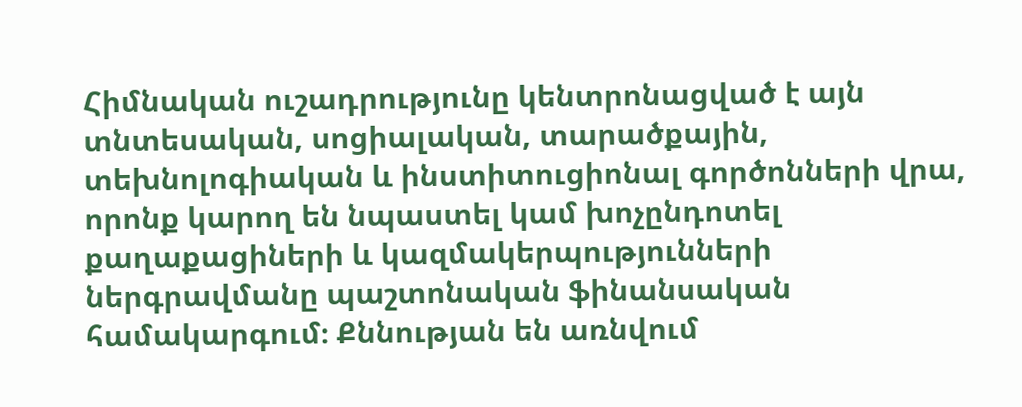Հիմնական ուշադրությունը կենտրոնացված է այն տնտեսական, սոցիալական, տարածքային, տեխնոլոգիական և ինստիտուցիոնալ գործոնների վրա, որոնք կարող են նպաստել կամ խոչընդոտել քաղաքացիների և կազմակերպությունների ներգրավմանը պաշտոնական ֆինանսական համակարգում։ Քննության են առնվում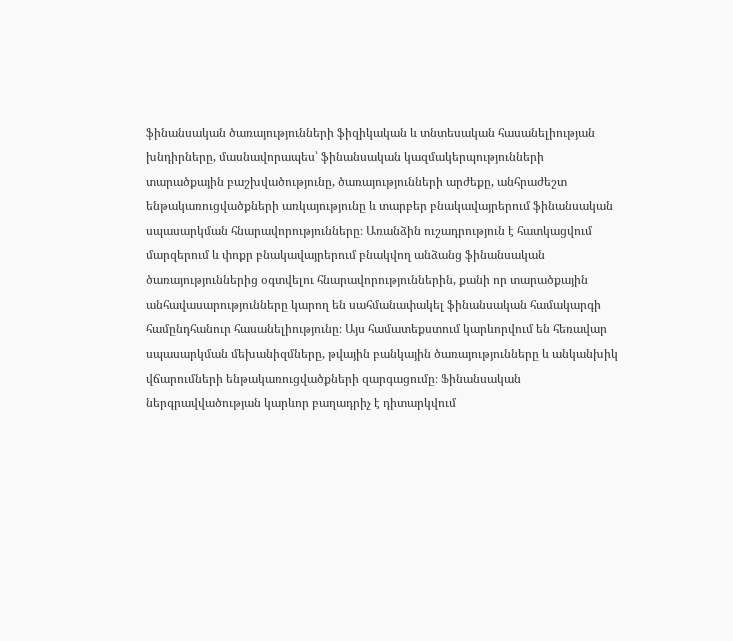ֆինանսական ծառայությունների ֆիզիկական և տնտեսական հասանելիության խնդիրները, մասնավորապես՝ ֆինանսական կազմակերպությունների տարածքային բաշխվածությունը, ծառայությունների արժեքը, անհրաժեշտ ենթակառուցվածքների առկայությունը և տարբեր բնակավայրերում ֆինանսական սպասարկման հնարավորությունները։ Առանձին ուշադրություն է հատկացվում մարզերում և փոքր բնակավայրերում բնակվող անձանց ֆինանսական ծառայություններից օգտվելու հնարավորություններին, քանի որ տարածքային անհավասարությունները կարող են սահմանափակել ֆինանսական համակարգի համընդհանուր հասանելիությունը։ Այս համատեքստում կարևորվում են հեռավար սպասարկման մեխանիզմները, թվային բանկային ծառայությունները և անկանխիկ վճարումների ենթակառուցվածքների զարգացումը։ Ֆինանսական ներգրավվածության կարևոր բաղադրիչ է դիտարկվում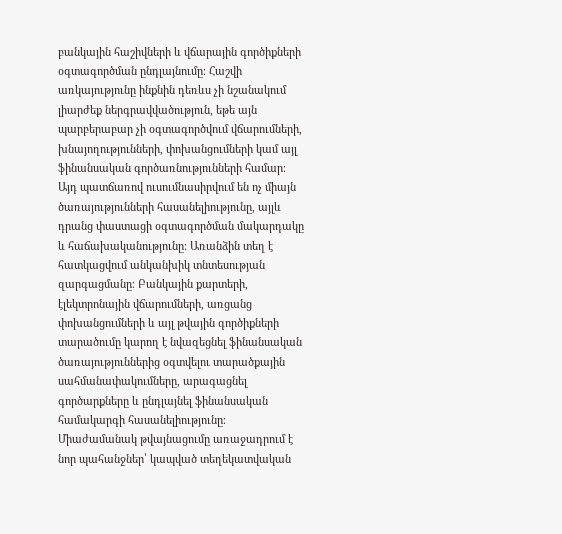բանկային հաշիվների և վճարային գործիքների օգտագործման ընդլայնումը։ Հաշվի առկայությունը ինքնին դեռևս չի նշանակում լիարժեք ներգրավվածություն, եթե այն պարբերաբար չի օգտագործվում վճարումների, խնայողությունների, փոխանցումների կամ այլ ֆինանսական գործառնությունների համար։ Այդ պատճառով ուսումնասիրվում են ոչ միայն ծառայությունների հասանելիությունը, այլև դրանց փաստացի օգտագործման մակարդակը և հաճախականությունը։ Առանձին տեղ է հատկացվում անկանխիկ տնտեսության զարգացմանը։ Բանկային քարտերի, էլեկտրոնային վճարումների, առցանց փոխանցումների և այլ թվային գործիքների տարածումը կարող է նվազեցնել ֆինանսական ծառայություններից օգտվելու տարածքային սահմանափակումները, արագացնել գործարքները և ընդլայնել ֆինանսական համակարգի հասանելիությունը։ Միաժամանակ թվայնացումը առաջադրում է նոր պահանջներ՝ կապված տեղեկատվական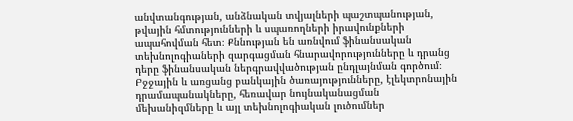անվտանգության, անձնական տվյալների պաշտպանության, թվային հմտությունների և սպառողների իրավունքների ապահովման հետ։ Քննության են առնվում ֆինանսական տեխնոլոգիաների զարգացման հնարավորությունները և դրանց դերը ֆինանսական ներգրավվածության ընդլայնման գործում։ Բջջային և առցանց բանկային ծառայությունները, էլեկտրոնային դրամապանակները, հեռավար նույնականացման մեխանիզմները և այլ տեխնոլոգիական լուծումներ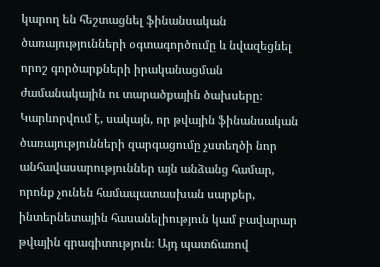կարող են հեշտացնել ֆինանսական ծառայությունների օգտագործումը և նվազեցնել որոշ գործարքների իրականացման ժամանակային ու տարածքային ծախսերը։ Կարևորվում է, սակայն, որ թվային ֆինանսական ծառայությունների զարգացումը չստեղծի նոր անհավասարություններ այն անձանց համար, որոնք չունեն համապատասխան սարքեր, ինտերնետային հասանելիություն կամ բավարար թվային գրագիտություն։ Այդ պատճառով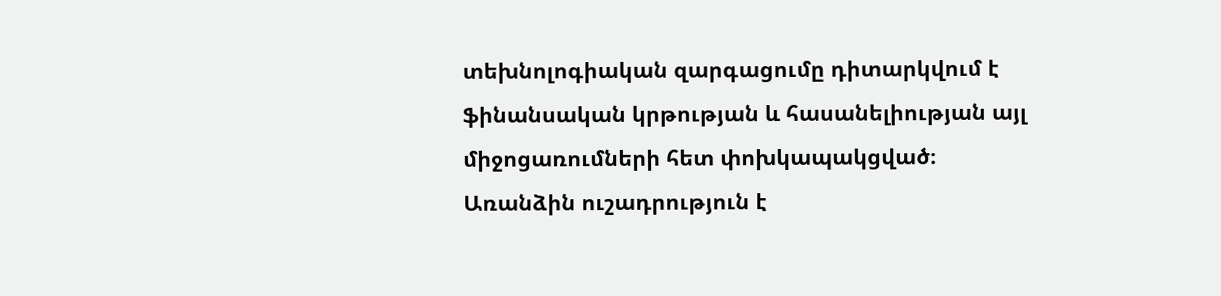տեխնոլոգիական զարգացումը դիտարկվում է ֆինանսական կրթության և հասանելիության այլ միջոցառումների հետ փոխկապակցված։ Առանձին ուշադրություն է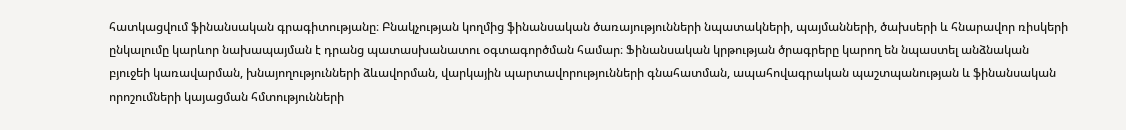հատկացվում ֆինանսական գրագիտությանը։ Բնակչության կողմից ֆինանսական ծառայությունների նպատակների, պայմանների, ծախսերի և հնարավոր ռիսկերի ընկալումը կարևոր նախապայման է դրանց պատասխանատու օգտագործման համար։ Ֆինանսական կրթության ծրագրերը կարող են նպաստել անձնական բյուջեի կառավարման, խնայողությունների ձևավորման, վարկային պարտավորությունների գնահատման, ապահովագրական պաշտպանության և ֆինանսական որոշումների կայացման հմտությունների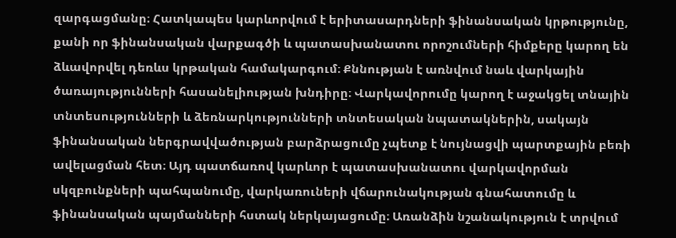զարգացմանը։ Հատկապես կարևորվում է երիտասարդների ֆինանսական կրթությունը, քանի որ ֆինանսական վարքագծի և պատասխանատու որոշումների հիմքերը կարող են ձևավորվել դեռևս կրթական համակարգում։ Քննության է առնվում նաև վարկային ծառայությունների հասանելիության խնդիրը։ Վարկավորումը կարող է աջակցել տնային տնտեսությունների և ձեռնարկությունների տնտեսական նպատակներին, սակայն ֆինանսական ներգրավվածության բարձրացումը չպետք է նույնացվի պարտքային բեռի ավելացման հետ։ Այդ պատճառով կարևոր է պատասխանատու վարկավորման սկզբունքների պահպանումը, վարկառուների վճարունակության գնահատումը և ֆինանսական պայմանների հստակ ներկայացումը։ Առանձին նշանակություն է տրվում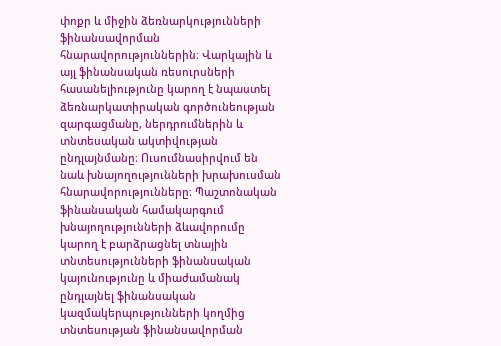փոքր և միջին ձեռնարկությունների ֆինանսավորման հնարավորություններին։ Վարկային և այլ ֆինանսական ռեսուրսների հասանելիությունը կարող է նպաստել ձեռնարկատիրական գործունեության զարգացմանը, ներդրումներին և տնտեսական ակտիվության ընդլայնմանը։ Ուսումնասիրվում են նաև խնայողությունների խրախուսման հնարավորությունները։ Պաշտոնական ֆինանսական համակարգում խնայողությունների ձևավորումը կարող է բարձրացնել տնային տնտեսությունների ֆինանսական կայունությունը և միաժամանակ ընդլայնել ֆինանսական կազմակերպությունների կողմից տնտեսության ֆինանսավորման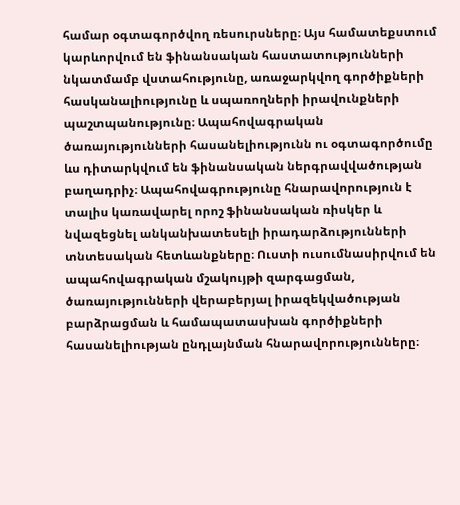համար օգտագործվող ռեսուրսները։ Այս համատեքստում կարևորվում են ֆինանսական հաստատությունների նկատմամբ վստահությունը, առաջարկվող գործիքների հասկանալիությունը և սպառողների իրավունքների պաշտպանությունը։ Ապահովագրական ծառայությունների հասանելիությունն ու օգտագործումը ևս դիտարկվում են ֆինանսական ներգրավվածության բաղադրիչ։ Ապահովագրությունը հնարավորություն է տալիս կառավարել որոշ ֆինանսական ռիսկեր և նվազեցնել անկանխատեսելի իրադարձությունների տնտեսական հետևանքները։ Ուստի ուսումնասիրվում են ապահովագրական մշակույթի զարգացման, ծառայությունների վերաբերյալ իրազեկվածության բարձրացման և համապատասխան գործիքների հասանելիության ընդլայնման հնարավորությունները։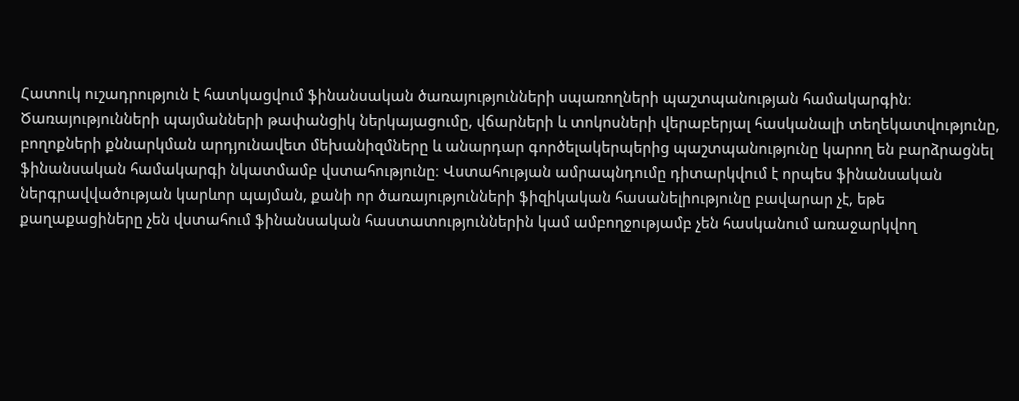Հատուկ ուշադրություն է հատկացվում ֆինանսական ծառայությունների սպառողների պաշտպանության համակարգին։ Ծառայությունների պայմանների թափանցիկ ներկայացումը, վճարների և տոկոսների վերաբերյալ հասկանալի տեղեկատվությունը, բողոքների քննարկման արդյունավետ մեխանիզմները և անարդար գործելակերպերից պաշտպանությունը կարող են բարձրացնել ֆինանսական համակարգի նկատմամբ վստահությունը։ Վստահության ամրապնդումը դիտարկվում է որպես ֆինանսական ներգրավվածության կարևոր պայման, քանի որ ծառայությունների ֆիզիկական հասանելիությունը բավարար չէ, եթե քաղաքացիները չեն վստահում ֆինանսական հաստատություններին կամ ամբողջությամբ չեն հասկանում առաջարկվող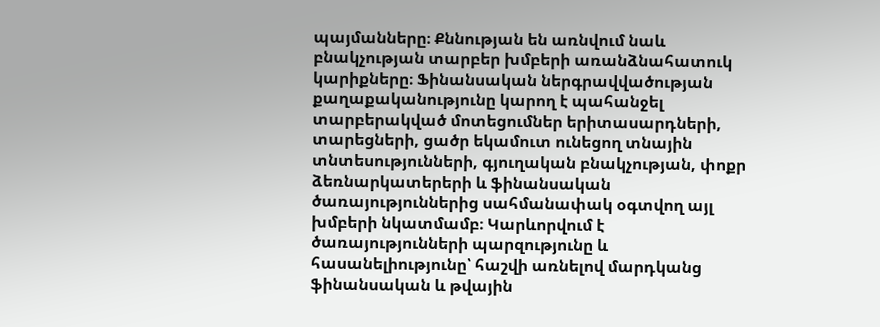պայմանները։ Քննության են առնվում նաև բնակչության տարբեր խմբերի առանձնահատուկ կարիքները։ Ֆինանսական ներգրավվածության քաղաքականությունը կարող է պահանջել տարբերակված մոտեցումներ երիտասարդների, տարեցների, ցածր եկամուտ ունեցող տնային տնտեսությունների, գյուղական բնակչության, փոքր ձեռնարկատերերի և ֆինանսական ծառայություններից սահմանափակ օգտվող այլ խմբերի նկատմամբ։ Կարևորվում է ծառայությունների պարզությունը և հասանելիությունը՝ հաշվի առնելով մարդկանց ֆինանսական և թվային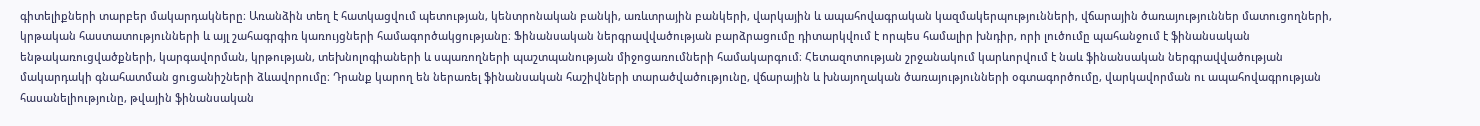գիտելիքների տարբեր մակարդակները։ Առանձին տեղ է հատկացվում պետության, կենտրոնական բանկի, առևտրային բանկերի, վարկային և ապահովագրական կազմակերպությունների, վճարային ծառայություններ մատուցողների, կրթական հաստատությունների և այլ շահագրգիռ կառույցների համագործակցությանը։ Ֆինանսական ներգրավվածության բարձրացումը դիտարկվում է որպես համալիր խնդիր, որի լուծումը պահանջում է ֆինանսական ենթակառուցվածքների, կարգավորման, կրթության, տեխնոլոգիաների և սպառողների պաշտպանության միջոցառումների համակարգում։ Հետազոտության շրջանակում կարևորվում է նաև ֆինանսական ներգրավվածության մակարդակի գնահատման ցուցանիշների ձևավորումը։ Դրանք կարող են ներառել ֆինանսական հաշիվների տարածվածությունը, վճարային և խնայողական ծառայությունների օգտագործումը, վարկավորման ու ապահովագրության հասանելիությունը, թվային ֆինանսական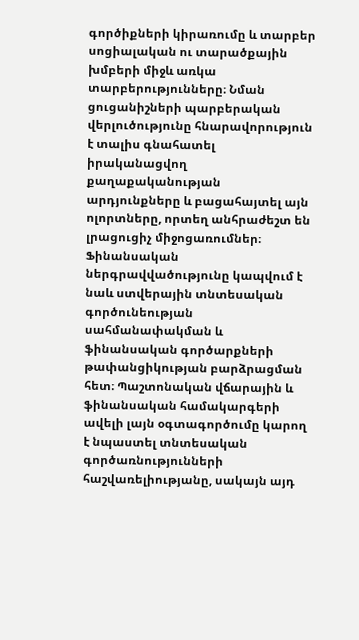գործիքների կիրառումը և տարբեր սոցիալական ու տարածքային խմբերի միջև առկա տարբերությունները։ Նման ցուցանիշների պարբերական վերլուծությունը հնարավորություն է տալիս գնահատել իրականացվող քաղաքականության արդյունքները և բացահայտել այն ոլորտները, որտեղ անհրաժեշտ են լրացուցիչ միջոցառումներ։ Ֆինանսական ներգրավվածությունը կապվում է նաև ստվերային տնտեսական գործունեության սահմանափակման և ֆինանսական գործարքների թափանցիկության բարձրացման հետ։ Պաշտոնական վճարային և ֆինանսական համակարգերի ավելի լայն օգտագործումը կարող է նպաստել տնտեսական գործառնությունների հաշվառելիությանը, սակայն այդ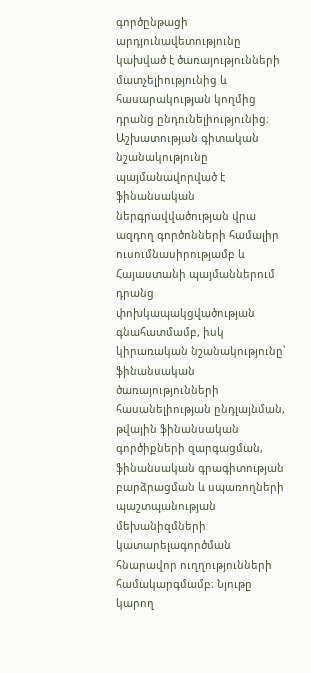գործընթացի արդյունավետությունը կախված է ծառայությունների մատչելիությունից և հասարակության կողմից դրանց ընդունելիությունից։ Աշխատության գիտական նշանակությունը պայմանավորված է ֆինանսական ներգրավվածության վրա ազդող գործոնների համալիր ուսումնասիրությամբ և Հայաստանի պայմաններում դրանց փոխկապակցվածության գնահատմամբ, իսկ կիրառական նշանակությունը՝ ֆինանսական ծառայությունների հասանելիության ընդլայնման, թվային ֆինանսական գործիքների զարգացման, ֆինանսական գրագիտության բարձրացման և սպառողների պաշտպանության մեխանիզմների կատարելագործման հնարավոր ուղղությունների համակարգմամբ։ Նյութը կարող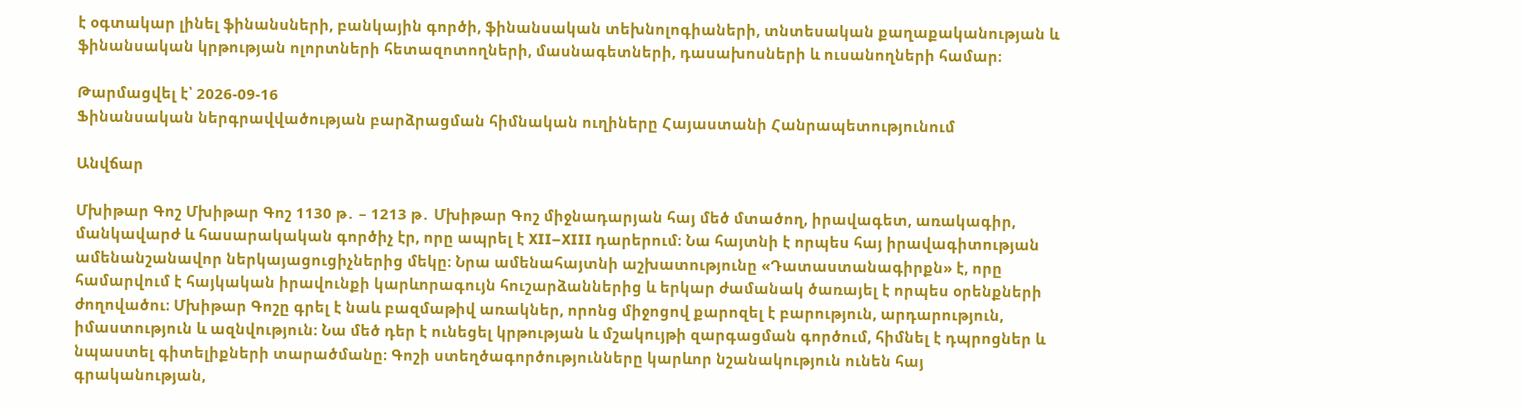է օգտակար լինել ֆինանսների, բանկային գործի, ֆինանսական տեխնոլոգիաների, տնտեսական քաղաքականության և ֆինանսական կրթության ոլորտների հետազոտողների, մասնագետների, դասախոսների և ուսանողների համար։

Թարմացվել է՝ 2026-09-16
Ֆինանսական ներգրավվածության բարձրացման հիմնական ուղիները Հայաստանի Հանրապետությունում

Անվճար

Մխիթար Գոշ Մխիթար Գոշ 1130 թ․ – 1213 թ․ Մխիթար Գոշ միջնադարյան հայ մեծ մտածող, իրավագետ, առակագիր, մանկավարժ և հասարակական գործիչ էր, որը ապրել է XII–XIII դարերում։ Նա հայտնի է որպես հայ իրավագիտության ամենանշանավոր ներկայացուցիչներից մեկը։ Նրա ամենահայտնի աշխատությունը «Դատաստանագիրքն» է, որը համարվում է հայկական իրավունքի կարևորագույն հուշարձաններից և երկար ժամանակ ծառայել է որպես օրենքների ժողովածու։ Մխիթար Գոշը գրել է նաև բազմաթիվ առակներ, որոնց միջոցով քարոզել է բարություն, արդարություն, իմաստություն և ազնվություն։ Նա մեծ դեր է ունեցել կրթության և մշակույթի զարգացման գործում, հիմնել է դպրոցներ և նպաստել գիտելիքների տարածմանը։ Գոշի ստեղծագործությունները կարևոր նշանակություն ունեն հայ գրականության,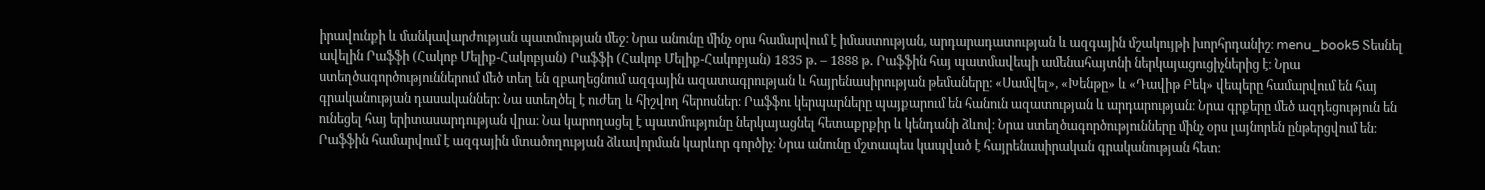իրավունքի և մանկավարժության պատմության մեջ։ Նրա անունը մինչ օրս համարվում է իմաստության, արդարադատության և ազգային մշակույթի խորհրդանիշ։ menu_book5 Տեսնել ավելին Րաֆֆի (Հակոբ Մելիք-Հակոբյան) Րաֆֆի (Հակոբ Մելիք-Հակոբյան) 1835 թ․ – 1888 թ․ Րաֆֆին հայ պատմավեպի ամենահայտնի ներկայացուցիչներից է։ Նրա ստեղծագործություններում մեծ տեղ են զբաղեցնում ազգային ազատագրության և հայրենասիրության թեմաները։ «Սամվել», «Խենթը» և «Դավիթ Բեկ» վեպերը համարվում են հայ գրականության դասականներ։ Նա ստեղծել է ուժեղ և հիշվող հերոսներ։ Րաֆֆու կերպարները պայքարում են հանուն ազատության և արդարության։ Նրա գրքերը մեծ ազդեցություն են ունեցել հայ երիտասարդության վրա։ Նա կարողացել է պատմությունը ներկայացնել հետաքրքիր և կենդանի ձևով։ Նրա ստեղծագործությունները մինչ օրս լայնորեն ընթերցվում են։ Րաֆֆին համարվում է ազգային մտածողության ձևավորման կարևոր գործիչ։ Նրա անունը մշտապես կապված է հայրենասիրական գրականության հետ։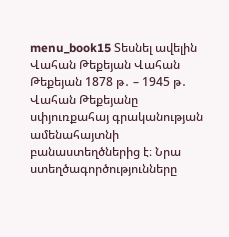menu_book15 Տեսնել ավելին Վահան Թեքեյան Վահան Թեքեյան 1878 թ․ – 1945 թ․ Վահան Թեքեյանը սփյուռքահայ գրականության ամենահայտնի բանաստեղծներից է։ Նրա ստեղծագործությունները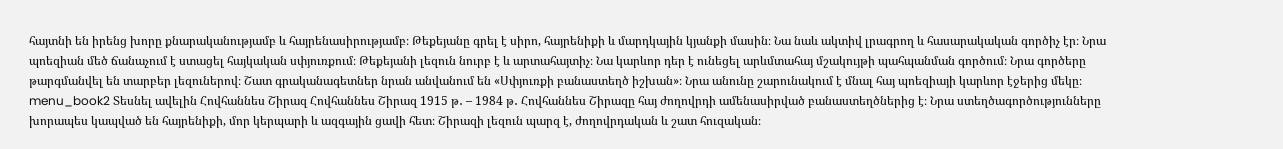հայտնի են իրենց խորը քնարականությամբ և հայրենասիրությամբ։ Թեքեյանը գրել է սիրո, հայրենիքի և մարդկային կյանքի մասին։ Նա նաև ակտիվ լրագրող և հասարակական գործիչ էր։ Նրա պոեզիան մեծ ճանաչում է ստացել հայկական սփյուռքում։ Թեքեյանի լեզուն նուրբ է և արտահայտիչ։ Նա կարևոր դեր է ունեցել արևմտահայ մշակույթի պահպանման գործում։ Նրա գործերը թարգմանվել են տարբեր լեզուներով։ Շատ գրականագետներ նրան անվանում են «Սփյուռքի բանաստեղծ իշխան»։ Նրա անունը շարունակում է մնալ հայ պոեզիայի կարևոր էջերից մեկը։ menu_book2 Տեսնել ավելին Հովհաննես Շիրազ Հովհաննես Շիրազ 1915 թ․ – 1984 թ․ Հովհաննես Շիրազը հայ ժողովրդի ամենասիրված բանաստեղծներից է։ Նրա ստեղծագործությունները խորապես կապված են հայրենիքի, մոր կերպարի և ազգային ցավի հետ։ Շիրազի լեզուն պարզ է, ժողովրդական և շատ հուզական։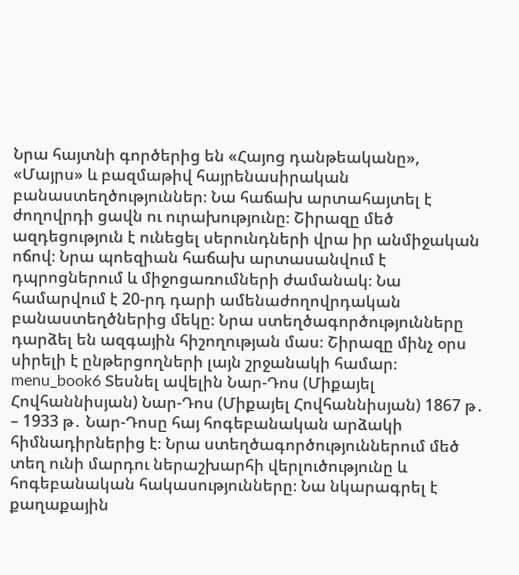Նրա հայտնի գործերից են «Հայոց դանթեականը», «Մայրս» և բազմաթիվ հայրենասիրական բանաստեղծություններ։ Նա հաճախ արտահայտել է ժողովրդի ցավն ու ուրախությունը։ Շիրազը մեծ ազդեցություն է ունեցել սերունդների վրա իր անմիջական ոճով։ Նրա պոեզիան հաճախ արտասանվում է դպրոցներում և միջոցառումների ժամանակ։ Նա համարվում է 20-րդ դարի ամենաժողովրդական բանաստեղծներից մեկը։ Նրա ստեղծագործությունները դարձել են ազգային հիշողության մաս։ Շիրազը մինչ օրս սիրելի է ընթերցողների լայն շրջանակի համար։ menu_book6 Տեսնել ավելին Նար-Դոս (Միքայել Հովհաննիսյան) Նար-Դոս (Միքայել Հովհաննիսյան) 1867 թ․ – 1933 թ․ Նար-Դոսը հայ հոգեբանական արձակի հիմնադիրներից է։ Նրա ստեղծագործություններում մեծ տեղ ունի մարդու ներաշխարհի վերլուծությունը և հոգեբանական հակասությունները։ Նա նկարագրել է քաղաքային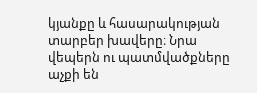կյանքը և հասարակության տարբեր խավերը։ Նրա վեպերն ու պատմվածքները աչքի են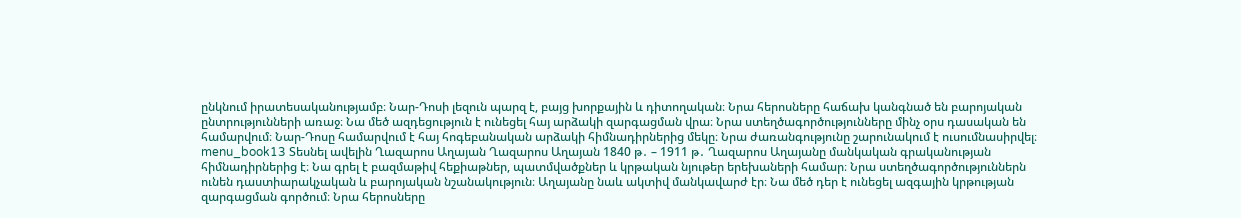ընկնում իրատեսականությամբ։ Նար-Դոսի լեզուն պարզ է, բայց խորքային և դիտողական։ Նրա հերոսները հաճախ կանգնած են բարոյական ընտրությունների առաջ։ Նա մեծ ազդեցություն է ունեցել հայ արձակի զարգացման վրա։ Նրա ստեղծագործությունները մինչ օրս դասական են համարվում։ Նար-Դոսը համարվում է հայ հոգեբանական արձակի հիմնադիրներից մեկը։ Նրա ժառանգությունը շարունակում է ուսումնասիրվել։ menu_book13 Տեսնել ավելին Ղազարոս Աղայան Ղազարոս Աղայան 1840 թ․ – 1911 թ․ Ղազարոս Աղայանը մանկական գրականության հիմնադիրներից է։ Նա գրել է բազմաթիվ հեքիաթներ, պատմվածքներ և կրթական նյութեր երեխաների համար։ Նրա ստեղծագործություններն ունեն դաստիարակչական և բարոյական նշանակություն։ Աղայանը նաև ակտիվ մանկավարժ էր։ Նա մեծ դեր է ունեցել ազգային կրթության զարգացման գործում։ Նրա հերոսները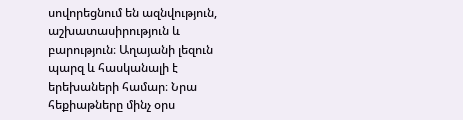սովորեցնում են ազնվություն, աշխատասիրություն և բարություն։ Աղայանի լեզուն պարզ և հասկանալի է երեխաների համար։ Նրա հեքիաթները մինչ օրս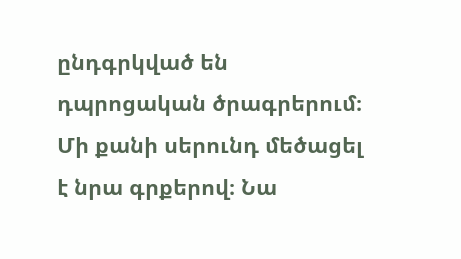ընդգրկված են դպրոցական ծրագրերում։ Մի քանի սերունդ մեծացել է նրա գրքերով։ Նա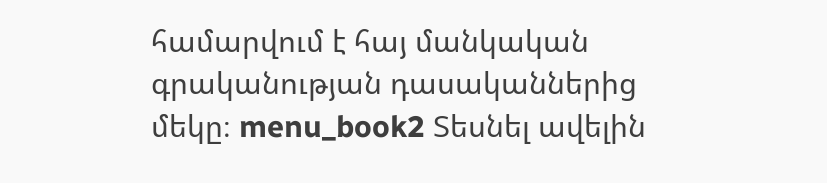համարվում է հայ մանկական գրականության դասականներից մեկը։ menu_book2 Տեսնել ավելին